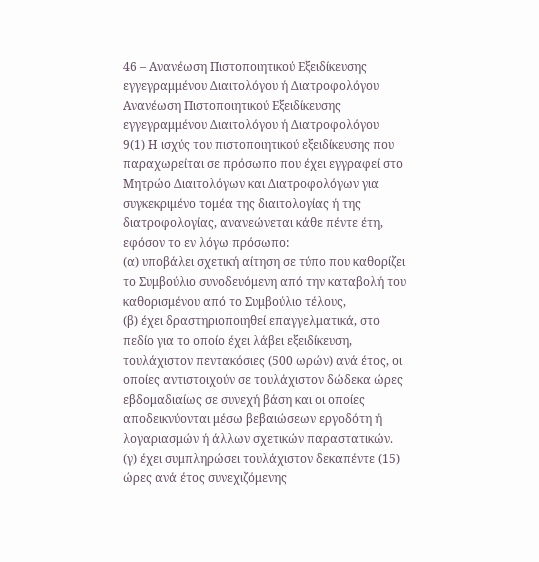46 – Ανανέωση Πιστοποιητικού Εξειδίκευσης εγγεγραμμένου Διαιτολόγου ή Διατροφολόγου
Ανανέωση Πιστοποιητικού Εξειδίκευσης εγγεγραμμένου Διαιτολόγου ή Διατροφολόγου
9(1) Η ισχύς του πιστοποιητικού εξειδίκευσης που παραχωρείται σε πρόσωπο που έχει εγγραφεί στο Μητρώο Διαιτολόγων και Διατροφολόγων για συγκεκριμένο τομέα της διαιτολογίας ή της διατροφολογίας, ανανεώνεται κάθε πέντε έτη, εφόσον το εν λόγω πρόσωπο:
(α) υποβάλει σχετική αίτηση σε τύπο που καθορίζει το Συμβούλιο συνοδευόμενη από την καταβολή του καθορισμένου από το Συμβούλιο τέλους,
(β) έχει δραστηριοποιηθεί επαγγελματικά, στο πεδίο για το οποίο έχει λάβει εξειδίκευση, τουλάχιστον πεντακόσιες (500 ωρών) ανά έτος, οι οποίες αντιστοιχούν σε τουλάχιστον δώδεκα ώρες εβδομαδιαίως σε συνεχή βάση και οι οποίες αποδεικνύονται μέσω βεβαιώσεων εργοδότη ή λογαριασμών ή άλλων σχετικών παραστατικών.
(γ) έχει συμπληρώσει τουλάχιστον δεκαπέντε (15) ώρες ανά έτος συνεχιζόμενης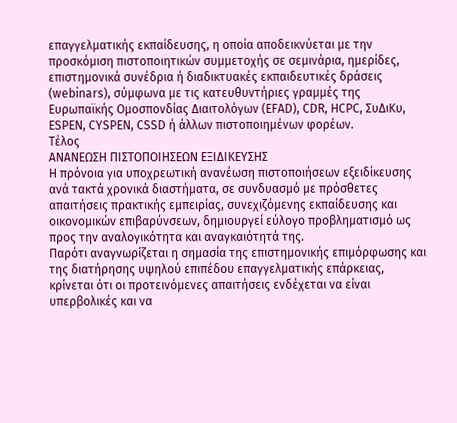επαγγελματικής εκπαίδευσης, η οποία αποδεικνύεται με την προσκόμιση πιστοποιητικών συμμετοχής σε σεμινάρια, ημερίδες, επιστημονικά συνέδρια ή διαδικτυακές εκπαιδευτικές δράσεις (webinars), σύμφωνα με τις κατευθυντήριες γραμμές της Ευρωπαϊκής Ομοσπονδίας Διαιτολόγων (EFAD), CDR, HCPC, ΣυΔιΚυ, ESPEN, CYSPEN, CSSD ή άλλων πιστοποιημένων φορέων.
Τέλος
ΑΝΑΝΕΩΣΗ ΠΙΣΤΟΠΟΙΗΣΕΩΝ ΕΞΙΔΙΚΕΥΣΗΣ
Η πρόνοια για υποχρεωτική ανανέωση πιστοποιήσεων εξειδίκευσης ανά τακτά χρονικά διαστήματα, σε συνδυασμό με πρόσθετες απαιτήσεις πρακτικής εμπειρίας, συνεχιζόμενης εκπαίδευσης και οικονομικών επιβαρύνσεων, δημιουργεί εύλογο προβληματισμό ως προς την αναλογικότητα και αναγκαιότητά της.
Παρότι αναγνωρίζεται η σημασία της επιστημονικής επιμόρφωσης και της διατήρησης υψηλού επιπέδου επαγγελματικής επάρκειας, κρίνεται ότι οι προτεινόμενες απαιτήσεις ενδέχεται να είναι υπερβολικές και να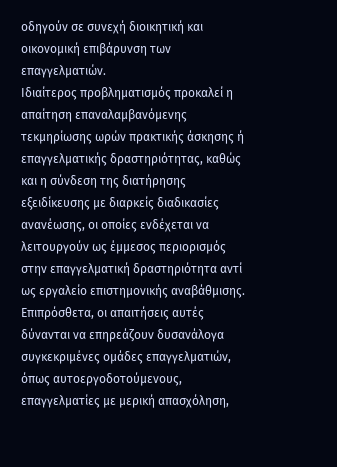οδηγούν σε συνεχή διοικητική και οικονομική επιβάρυνση των επαγγελματιών.
Ιδιαίτερος προβληματισμός προκαλεί η απαίτηση επαναλαμβανόμενης τεκμηρίωσης ωρών πρακτικής άσκησης ή επαγγελματικής δραστηριότητας, καθώς και η σύνδεση της διατήρησης εξειδίκευσης με διαρκείς διαδικασίες ανανέωσης, οι οποίες ενδέχεται να λειτουργούν ως έμμεσος περιορισμός στην επαγγελματική δραστηριότητα αντί ως εργαλείο επιστημονικής αναβάθμισης.
Επιπρόσθετα, οι απαιτήσεις αυτές δύνανται να επηρεάζουν δυσανάλογα συγκεκριμένες ομάδες επαγγελματιών, όπως αυτοεργοδοτούμενους, επαγγελματίες με μερική απασχόληση,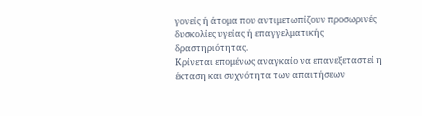γονείς ή άτομα που αντιμετωπίζουν προσωρινές δυσκολίες υγείας ή επαγγελματικής δραστηριότητας.
Κρίνεται επομένως αναγκαίο να επανεξεταστεί η έκταση και συχνότητα των απαιτήσεων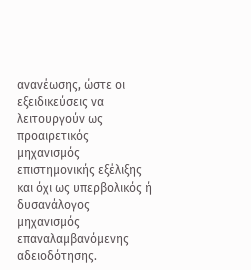ανανέωσης, ώστε οι εξειδικεύσεις να λειτουργούν ως προαιρετικός μηχανισμός επιστημονικής εξέλιξης και όχι ως υπερβολικός ή δυσανάλογος μηχανισμός επαναλαμβανόμενης αδειοδότησης.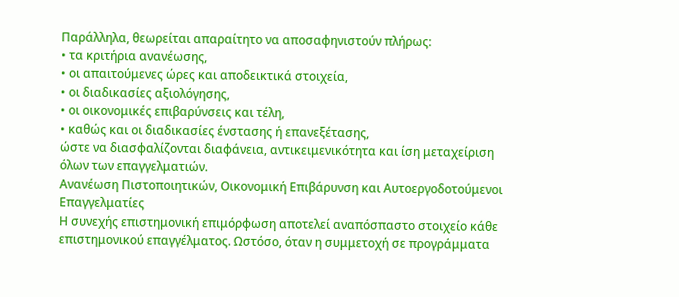Παράλληλα, θεωρείται απαραίτητο να αποσαφηνιστούν πλήρως:
• τα κριτήρια ανανέωσης,
• οι απαιτούμενες ώρες και αποδεικτικά στοιχεία,
• οι διαδικασίες αξιολόγησης,
• οι οικονομικές επιβαρύνσεις και τέλη,
• καθώς και οι διαδικασίες ένστασης ή επανεξέτασης,
ώστε να διασφαλίζονται διαφάνεια, αντικειμενικότητα και ίση μεταχείριση όλων των επαγγελματιών.
Ανανέωση Πιστοποιητικών, Οικονομική Επιβάρυνση και Αυτοεργοδοτούμενοι Επαγγελματίες
Η συνεχής επιστημονική επιμόρφωση αποτελεί αναπόσπαστο στοιχείο κάθε επιστημονικού επαγγέλματος. Ωστόσο, όταν η συμμετοχή σε προγράμματα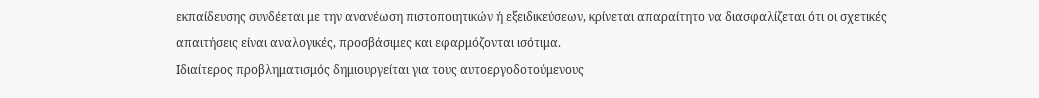εκπαίδευσης συνδέεται με την ανανέωση πιστοποιητικών ή εξειδικεύσεων, κρίνεται απαραίτητο να διασφαλίζεται ότι οι σχετικές απαιτήσεις είναι αναλογικές, προσβάσιμες και εφαρμόζονται ισότιμα.
Ιδιαίτερος προβληματισμός δημιουργείται για τους αυτοεργοδοτούμενους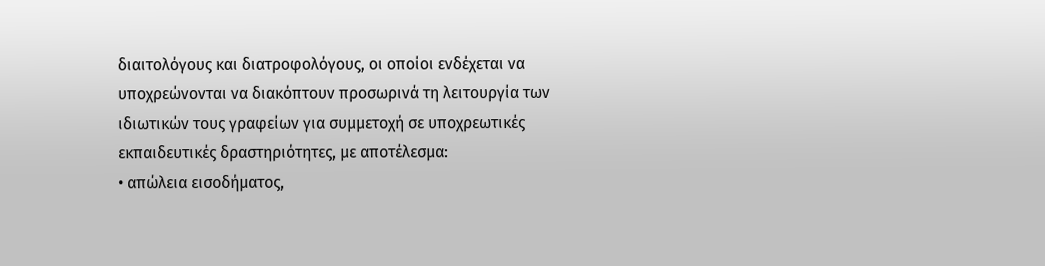διαιτολόγους και διατροφολόγους, οι οποίοι ενδέχεται να υποχρεώνονται να διακόπτουν προσωρινά τη λειτουργία των ιδιωτικών τους γραφείων για συμμετοχή σε υποχρεωτικές εκπαιδευτικές δραστηριότητες, με αποτέλεσμα:
• απώλεια εισοδήματος,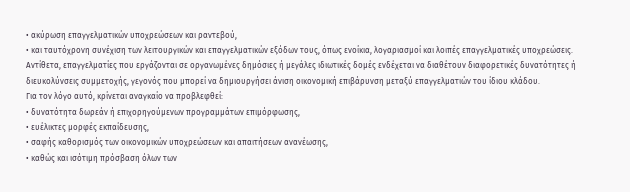• ακύρωση επαγγελματικών υποχρεώσεων και ραντεβού,
• και ταυτόχρονη συνέχιση των λειτουργικών και επαγγελματικών εξόδων τους, όπως ενοίκια, λογαριασμοί και λοιπές επαγγελματικές υποχρεώσεις.
Αντίθετα, επαγγελματίες που εργάζονται σε οργανωμένες δημόσιες ή μεγάλες ιδιωτικές δομές ενδέχεται να διαθέτουν διαφορετικές δυνατότητες ή διευκολύνσεις συμμετοχής, γεγονός που μπορεί να δημιουργήσει άνιση οικονομική επιβάρυνση μεταξύ επαγγελματιών του ίδιου κλάδου.
Για τον λόγο αυτό, κρίνεται αναγκαίο να προβλεφθεί:
• δυνατότητα δωρεάν ή επιχορηγούμενων προγραμμάτων επιμόρφωσης,
• ευέλικτες μορφές εκπαίδευσης,
• σαφής καθορισμός των οικονομικών υποχρεώσεων και απαιτήσεων ανανέωσης,
• καθώς και ισότιμη πρόσβαση όλων των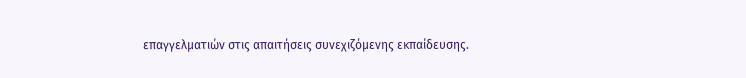επαγγελματιών στις απαιτήσεις συνεχιζόμενης εκπαίδευσης.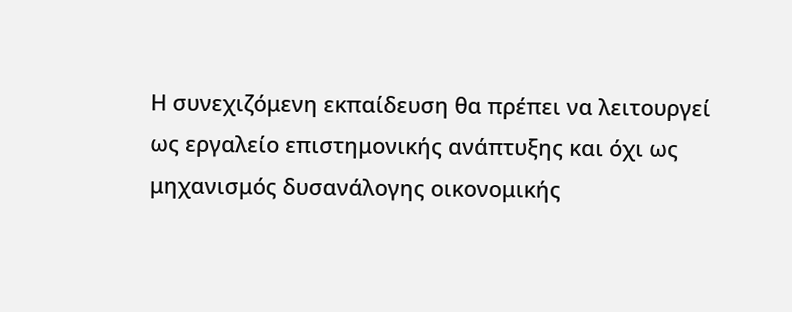Η συνεχιζόμενη εκπαίδευση θα πρέπει να λειτουργεί ως εργαλείο επιστημονικής ανάπτυξης και όχι ως μηχανισμός δυσανάλογης οικονομικής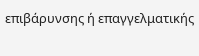επιβάρυνσης ή επαγγελματικής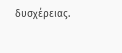δυσχέρειας.